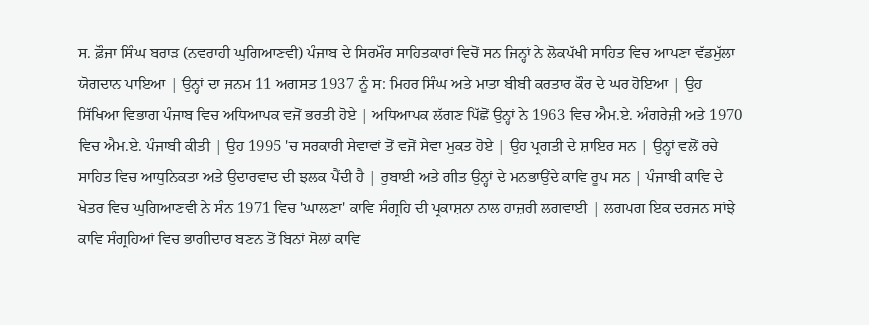ਸ. ਫ਼ੌਜਾ ਸਿੰਘ ਬਰਾੜ (ਨਵਰਾਹੀ ਘੁਗਿਆਣਵੀ) ਪੰਜਾਬ ਦੇ ਸਿਰਮੌਰ ਸਾਹਿਤਕਾਰਾਂ ਵਿਚੋਂ ਸਨ ਜਿਨ੍ਹਾਂ ਨੇ ਲੋਕਪੱਖੀ ਸਾਹਿਤ ਵਿਚ ਆਪਣਾ ਵੱਡਮੁੱਲਾ ਯੋਗਦਾਨ ਪਾਇਆ | ਉਨ੍ਹਾਂ ਦਾ ਜਨਮ 11 ਅਗਸਤ 1937 ਨੂੰ ਸ: ਮਿਹਰ ਸਿੰਘ ਅਤੇ ਮਾਤਾ ਬੀਬੀ ਕਰਤਾਰ ਕੌਰ ਦੇ ਘਰ ਹੋਇਆ | ਉਹ ਸਿੱਖਿਆ ਵਿਭਾਗ ਪੰਜਾਬ ਵਿਚ ਅਧਿਆਪਕ ਵਜੋਂ ਭਰਤੀ ਹੋਏ | ਅਧਿਆਪਕ ਲੱਗਣ ਪਿੱਛੋਂ ਉਨ੍ਹਾਂ ਨੇ 1963 ਵਿਚ ਐਮ.ਏ. ਅੰਗਰੇਜ਼ੀ ਅਤੇ 1970 ਵਿਚ ਐਮ.ਏ. ਪੰਜਾਬੀ ਕੀਤੀ | ਉਹ 1995 'ਚ ਸਰਕਾਰੀ ਸੇਵਾਵਾਂ ਤੋਂ ਵਜੋਂ ਸੇਵਾ ਮੁਕਤ ਹੋਏ | ਉਹ ਪ੍ਰਗਤੀ ਦੇ ਸ਼ਾਇਰ ਸਨ | ਉਨ੍ਹਾਂ ਵਲੋਂ ਰਚੇ ਸਾਹਿਤ ਵਿਚ ਆਧੁਨਿਕਤਾ ਅਤੇ ਉਦਾਰਵਾਦ ਦੀ ਝਲਕ ਪੈਂਦੀ ਹੈ | ਰੁਬਾਈ ਅਤੇ ਗੀਤ ਉਨ੍ਹਾਂ ਦੇ ਮਨਭਾਉਂਦੇ ਕਾਵਿ ਰੂਪ ਸਨ | ਪੰਜਾਬੀ ਕਾਵਿ ਦੇ ਖੇਤਰ ਵਿਚ ਘੁਗਿਆਣਵੀ ਨੇ ਸੰਨ 1971 ਵਿਚ 'ਘਾਲਣਾ' ਕਾਵਿ ਸੰਗ੍ਰਹਿ ਦੀ ਪ੍ਰਕਾਸ਼ਨਾ ਨਾਲ ਹਾਜ਼ਰੀ ਲਗਵਾਈ | ਲਗਪਗ ਇਕ ਦਰਜਨ ਸਾਂਝੇ ਕਾਵਿ ਸੰਗ੍ਰਹਿਆਂ ਵਿਚ ਭਾਗੀਦਾਰ ਬਣਨ ਤੋਂ ਬਿਨਾਂ ਸੋਲਾਂ ਕਾਵਿ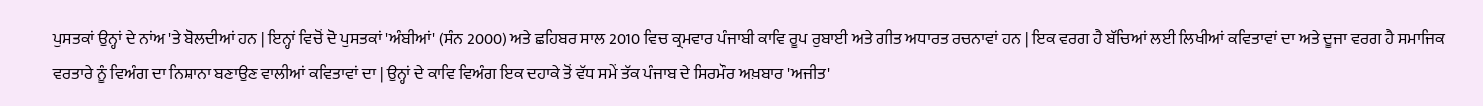ਪੁਸਤਕਾਂ ਉਨ੍ਹਾਂ ਦੇ ਨਾਂਅ 'ਤੇ ਬੋਲਦੀਆਂ ਹਨ | ਇਨ੍ਹਾਂ ਵਿਚੋਂ ਦੋ ਪੁਸਤਕਾਂ 'ਅੰਬੀਆਂ' (ਸੰਨ 2000) ਅਤੇ ਛਹਿਬਰ ਸਾਲ 2010 ਵਿਚ ਕ੍ਰਮਵਾਰ ਪੰਜਾਬੀ ਕਾਵਿ ਰੂਪ ਰੁਬਾਈ ਅਤੇ ਗੀਤ ਅਧਾਰਤ ਰਚਨਾਵਾਂ ਹਨ | ਇਕ ਵਰਗ ਹੈ ਬੱਚਿਆਂ ਲਈ ਲਿਖੀਆਂ ਕਵਿਤਾਵਾਂ ਦਾ ਅਤੇ ਦੂਜਾ ਵਰਗ ਹੈ ਸਮਾਜਿਕ ਵਰਤਾਰੇ ਨੂੰ ਵਿਅੰਗ ਦਾ ਨਿਸ਼ਾਨਾ ਬਣਾਉਣ ਵਾਲੀਆਂ ਕਵਿਤਾਵਾਂ ਦਾ | ਉਨ੍ਹਾਂ ਦੇ ਕਾਵਿ ਵਿਅੰਗ ਇਕ ਦਹਾਕੇ ਤੋਂ ਵੱਧ ਸਮੇਂ ਤੱਕ ਪੰਜਾਬ ਦੇ ਸਿਰਮੌਰ ਅਖ਼ਬਾਰ 'ਅਜੀਤ'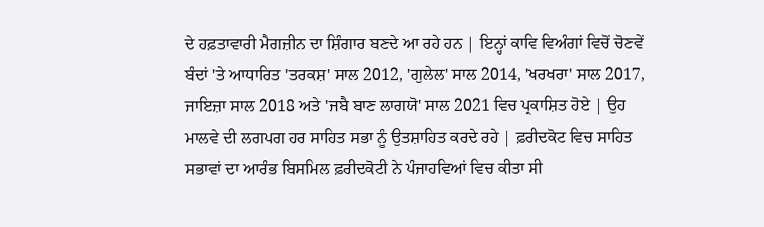ਦੇ ਹਫ਼ਤਾਵਾਰੀ ਮੈਗਜ਼ੀਨ ਦਾ ਸ਼ਿੰਗਾਰ ਬਣਦੇ ਆ ਰਹੇ ਹਨ | ਇਨ੍ਹਾਂ ਕਾਵਿ ਵਿਅੰਗਾਂ ਵਿਚੋਂ ਚੋਣਵੇਂ ਬੰਦਾਂ 'ਤੇ ਆਧਾਰਿਤ 'ਤਰਕਸ਼' ਸਾਲ 2012, 'ਗੁਲੇਲ' ਸਾਲ 2014, 'ਖਰਖਰਾ' ਸਾਲ 2017, ਜਾਇਜ਼ਾ ਸਾਲ 2018 ਅਤੇ 'ਜਬੈ ਬਾਣ ਲਾਗਯੋ' ਸਾਲ 2021 ਵਿਚ ਪ੍ਰਕਾਸ਼ਿਤ ਹੋਏ | ਉਹ ਮਾਲਵੇ ਦੀ ਲਗਪਗ ਹਰ ਸਾਹਿਤ ਸਭਾ ਨੂੰ ਉਤਸ਼ਾਹਿਤ ਕਰਦੇ ਰਹੇ | ਫ਼ਰੀਦਕੋਟ ਵਿਚ ਸਾਹਿਤ ਸਭਾਵਾਂ ਦਾ ਆਰੰਭ ਬਿਸਮਿਲ ਫ਼ਰੀਦਕੋਟੀ ਨੇ ਪੰਜਾਹਵਿਆਂ ਵਿਚ ਕੀਤਾ ਸੀ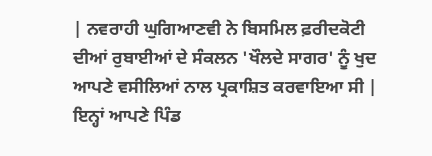| ਨਵਰਾਹੀ ਘੁਗਿਆਣਵੀ ਨੇ ਬਿਸਮਿਲ ਫ਼ਰੀਦਕੋਟੀ ਦੀਆਂ ਰੁਬਾਈਆਂ ਦੇ ਸੰਕਲਨ 'ਖੌਲਦੇ ਸਾਗਰ' ਨੂੰ ਖੁਦ ਆਪਣੇ ਵਸੀਲਿਆਂ ਨਾਲ ਪ੍ਰਕਾਸ਼ਿਤ ਕਰਵਾਇਆ ਸੀ | ਇਨ੍ਹਾਂ ਆਪਣੇ ਪਿੰਡ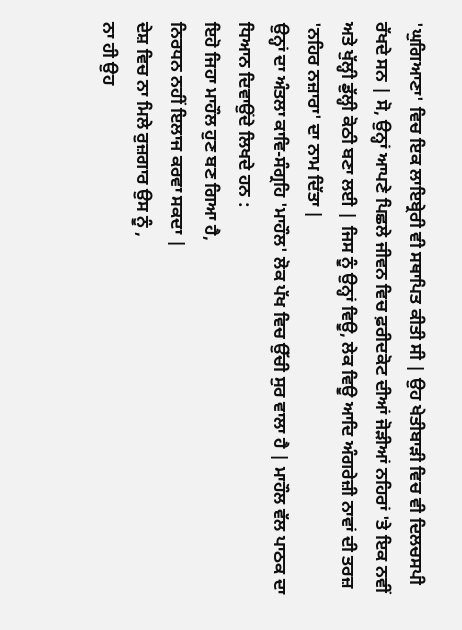'ਘੁਗਿਆਣਾ' ਵਿਚ ਇਕ ਲਾਇਬ੍ਰੇਰੀ ਵੀ ਸਥਾਪਿਤ ਕੀਤੀ ਸੀ | ਉਹ ਖੇਤੀਬਾੜੀ ਵਿਚ ਵੀ ਦਿਲਚਸਪੀ ਰੱਖਦੇ ਸਨ | ਸੋ, ਉਨ੍ਹਾਂ ਆਪਣੇ ਪਿਛਲੇ ਜੀਵਨ ਵਿਚ ਫ਼ਰੀਦਕੋਟ ਦੀਆਂ ਜੋੜੀਆਂ ਨਹਿਰਾਂ 'ਤੇ ਇਕ ਨਵੀਂ ਅਤੇ ਖੁੱਲ੍ਹੀ ਡੁੱਲ੍ਹੀ ਕੋਠੀ ਬਣਾ ਲਈ | ਜਿਸ ਨੂੰ ਉਨ੍ਹਾਂ ਵਿਊ, ਲੇਕ ਵਿਊ ਆਦਿ ਅੰਗਰੇਜ਼ੀ ਨਾਵਾਂ ਦੀ ਤਰਜ਼ 'ਨਹਿਰ ਨਜ਼ਾਰਾ' ਦਾ ਨਾਮ ਦਿੱਤਾ |
ਉਨ੍ਹਾਂ ਦਾ ਅੰਤਲਾ ਕਾਵਿ-ਸੰਗ੍ਰਹਿ 'ਮਾਹੌਲ' ਲੋਕ ਪੱਖ ਵਿਚ ਉੱਚੀ ਸੁਰ ਵਾਲਾ ਹੈ | ਮਾਹੌਲ ਵੱਲ ਪਾਠਕ ਦਾ ਧਿਆਨ ਦਿਵਾਉਂਦੇ ਲਿਖਦੇ ਹਨ :
ਇਹੋ ਜਿਹਾ ਮਾਹੌਲ ਹੁਣ ਬਣ ਗਿਆ ਹੈ,
ਨਿਰਧਨ ਨਹੀਂ ਇਲਾਜ ਕਰਵਾ ਸਕਦਾ |
ਦੇਸ਼ ਵਿਚ ਨਾ ਮਿਲੇ ਰੁਜ਼ਗਾਰ ਉਸ ਨੂੰ ,
ਨਾ ਹੀ ਉਹ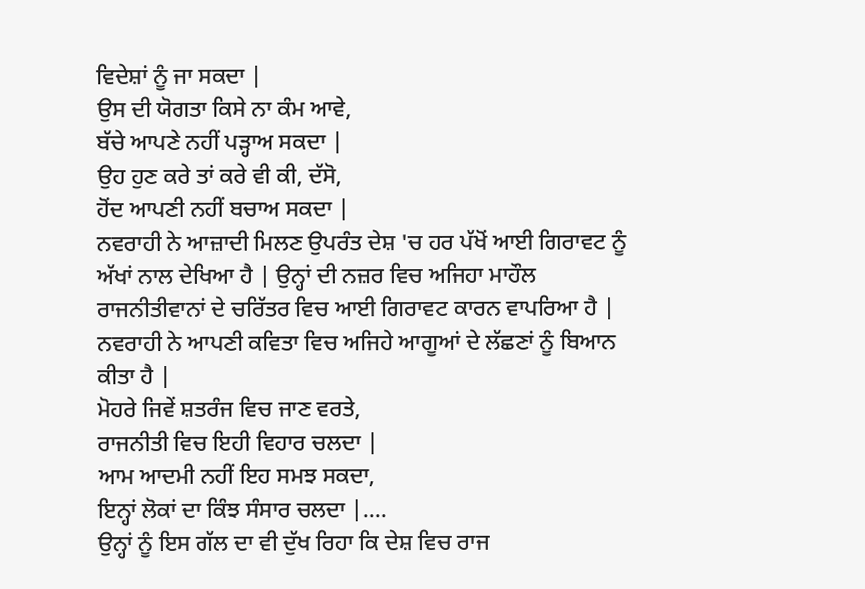ਵਿਦੇਸ਼ਾਂ ਨੂੰ ਜਾ ਸਕਦਾ |
ਉਸ ਦੀ ਯੋਗਤਾ ਕਿਸੇ ਨਾ ਕੰਮ ਆਵੇ,
ਬੱਚੇ ਆਪਣੇ ਨਹੀਂ ਪੜ੍ਹਾਅ ਸਕਦਾ |
ਉਹ ਹੁਣ ਕਰੇ ਤਾਂ ਕਰੇ ਵੀ ਕੀ, ਦੱਸੋ,
ਹੋਂਦ ਆਪਣੀ ਨਹੀਂ ਬਚਾਅ ਸਕਦਾ |
ਨਵਰਾਹੀ ਨੇ ਆਜ਼ਾਦੀ ਮਿਲਣ ਉਪਰੰਤ ਦੇਸ਼ 'ਚ ਹਰ ਪੱਖੋਂ ਆਈ ਗਿਰਾਵਟ ਨੂੰ ਅੱਖਾਂ ਨਾਲ ਦੇਖਿਆ ਹੈ | ਉਨ੍ਹਾਂ ਦੀ ਨਜ਼ਰ ਵਿਚ ਅਜਿਹਾ ਮਾਹੌਲ ਰਾਜਨੀਤੀਵਾਨਾਂ ਦੇ ਚਰਿੱਤਰ ਵਿਚ ਆਈ ਗਿਰਾਵਟ ਕਾਰਨ ਵਾਪਰਿਆ ਹੈ | ਨਵਰਾਹੀ ਨੇ ਆਪਣੀ ਕਵਿਤਾ ਵਿਚ ਅਜਿਹੇ ਆਗੂਆਂ ਦੇ ਲੱਛਣਾਂ ਨੂੰ ਬਿਆਨ ਕੀਤਾ ਹੈ |
ਮੋਹਰੇ ਜਿਵੇਂ ਸ਼ਤਰੰਜ ਵਿਚ ਜਾਣ ਵਰਤੇ,
ਰਾਜਨੀਤੀ ਵਿਚ ਇਹੀ ਵਿਹਾਰ ਚਲਦਾ |
ਆਮ ਆਦਮੀ ਨਹੀਂ ਇਹ ਸਮਝ ਸਕਦਾ,
ਇਨ੍ਹਾਂ ਲੋਕਾਂ ਦਾ ਕਿੰਝ ਸੰਸਾਰ ਚਲਦਾ |....
ਉਨ੍ਹਾਂ ਨੂੰ ਇਸ ਗੱਲ ਦਾ ਵੀ ਦੁੱਖ ਰਿਹਾ ਕਿ ਦੇਸ਼ ਵਿਚ ਰਾਜ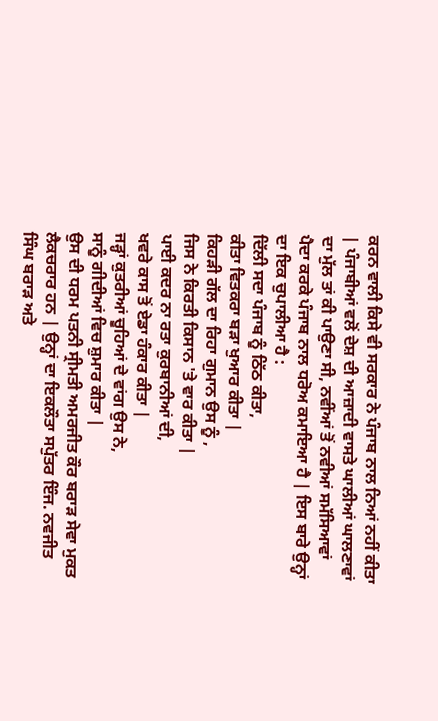ਕਰਨ ਵਾਲੀ ਕਿਸੇ ਵੀ ਸਰਕਾਰ ਨੇ ਪੰਜਾਬ ਨਾਲ ਨਿਆਂ ਨਹੀਂ ਕੀਤਾ | ਪੰਜਾਬੀਆਂ ਵਲੋਂ ਦੇਸ਼ ਦੀ ਆਜ਼ਾਦੀ ਵਾਸਤੇ ਘਾਲੀਆਂ ਘਾਲਣਾਵਾਂ ਦਾ ਮੁੱਲ ਤਾਂ ਕੀ ਪਾਉਣਾ ਸੀ, ਨਵੀਂਆਂ ਤੋਂ ਨਵੀਆਂ ਸਮੱਸਿਆਵਾਂ ਪੈਦਾ ਕਰਕੇ ਪੰਜਾਬ ਨਾਲ ਧਰੋਅ ਕਮਾਇਆ ਹੈ | ਇਸ ਬਾਰੇ ਉਨ੍ਹਾਂ ਦਾ ਇਕ ਚੁਪਾਲੀਆ ਹੈ :
ਦਿੱਲੀ ਸਦਾ ਪੰਜਾਬ ਨੂੰ ਠਿੱਠ ਕੀਤਾ,
ਕੀਤਾ ਵਿਤਕਰਾ ਬੜਾ ਖੁਆਰ ਕੀਤਾ |
ਕਿਹੜੀ ਗੱਲ ਦਾ ਰਿਹਾ ਗੁਮਾਨ ਉਸ ਨੂੰ ,
ਜਿਸ ਨੇ ਕਿਰਤੀ ਕਿਸਾਨ 'ਤੇ ਵਾਰ ਕੀਤਾ |
ਪਾਈ ਕਦਰ ਨਾ ਰਤਾ ਕੁਰਬਾਨੀਆਂ ਦੀ,
ਖਵਰੇ ਕਾਸ ਤੋਂ ਏਡਾ ਹੰਕਾਰ ਕੀਤਾ |
ਜੜ੍ਹਾਂ ਕੁਤਰੀਆਂ ਚੂਹਿਆਂ ਦੇ ਵਾਂਗ ਉਸ ਨੇ,
ਸਾਨੂੰ ਗੀਦੀਆਂ ਵਿਚ ਸ਼ੁਮਾਰ ਕੀਤਾ |
ਉਸ ਦੀ ਧਰਮ ਪਤਨੀ ਸ੍ਰੀਮਤੀ ਅਮਰਜੀਤ ਕੌਰ ਬਰਾੜ ਸੇਵਾ ਮੁਕਤ ਲੈਕਚਰਾਰ ਹਨ | ਉਨ੍ਹਾਂ ਦਾ ਇਕਲੌਤਾ ਸਪੁੱਤਰ ਇੰਜ. ਨਵਜੀਤ ਸਿੰਘ ਬਰਾੜ ਅਤੇ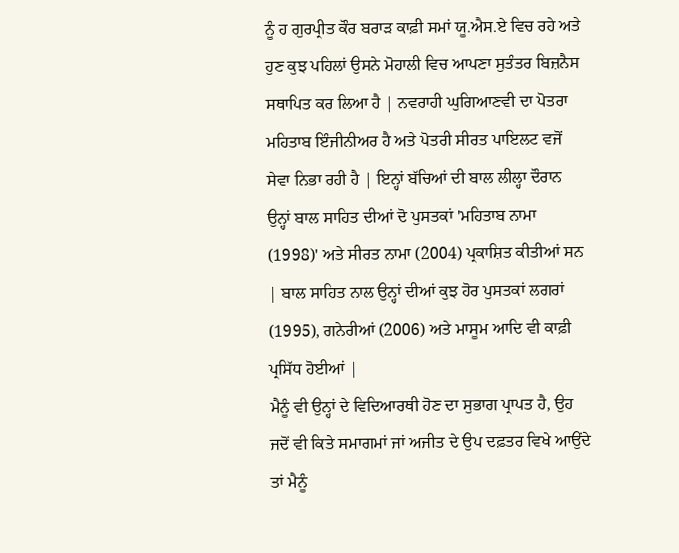ਨੂੰ ਹ ਗੁਰਪ੍ਰੀਤ ਕੌਰ ਬਰਾੜ ਕਾਫ਼ੀ ਸਮਾਂ ਯੂ.ਐਸ.ਏ ਵਿਚ ਰਹੇ ਅਤੇ ਹੁਣ ਕੁਝ ਪਹਿਲਾਂ ਉਸਨੇ ਮੋਹਾਲੀ ਵਿਚ ਆਪਣਾ ਸੁਤੰਤਰ ਬਿਜ਼ਨੈਸ ਸਥਾਪਿਤ ਕਰ ਲਿਆ ਹੈ | ਨਵਰਾਹੀ ਘੁਗਿਆਣਵੀ ਦਾ ਪੋਤਰਾ ਮਹਿਤਾਬ ਇੰਜੀਨੀਅਰ ਹੈ ਅਤੇ ਪੋਤਰੀ ਸੀਰਤ ਪਾਇਲਟ ਵਜੋਂ ਸੇਵਾ ਨਿਭਾ ਰਹੀ ਹੈ | ਇਨ੍ਹਾਂ ਬੱਚਿਆਂ ਦੀ ਬਾਲ ਲੀਲ੍ਹਾ ਦੌਰਾਨ ਉਨ੍ਹਾਂ ਬਾਲ ਸਾਹਿਤ ਦੀਆਂ ਦੋ ਪੁਸਤਕਾਂ 'ਮਹਿਤਾਬ ਨਾਮਾ (1998)' ਅਤੇ ਸੀਰਤ ਨਾਮਾ (2004) ਪ੍ਰਕਾਸ਼ਿਤ ਕੀਤੀਆਂ ਸਨ | ਬਾਲ ਸਾਹਿਤ ਨਾਲ ਉਨ੍ਹਾਂ ਦੀਆਂ ਕੁਝ ਹੋਰ ਪੁਸਤਕਾਂ ਲਗਰਾਂ (1995), ਗਨੇਰੀਆਂ (2006) ਅਤੇ ਮਾਸੂਮ ਆਦਿ ਵੀ ਕਾਫ਼ੀ ਪ੍ਰਸਿੱਧ ਹੋਈਆਂ |
ਮੈਨੂੰ ਵੀ ਉਨ੍ਹਾਂ ਦੇ ਵਿਦਿਆਰਥੀ ਹੋਣ ਦਾ ਸੁਭਾਗ ਪ੍ਰਾਪਤ ਹੈ, ਉਹ ਜਦੋਂ ਵੀ ਕਿਤੇ ਸਮਾਗਮਾਂ ਜਾਂ ਅਜੀਤ ਦੇ ਉਪ ਦਫ਼ਤਰ ਵਿਖੇ ਆਉਂਦੇ ਤਾਂ ਮੈਨੂੰ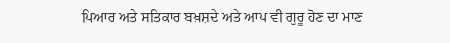ਪਿਆਰ ਅਤੇ ਸਤਿਕਾਰ ਬਖ਼ਸ਼ਦੇ ਅਤੇ ਆਪ ਵੀ ਗੁਰੂ ਹੋਣ ਦਾ ਮਾਣ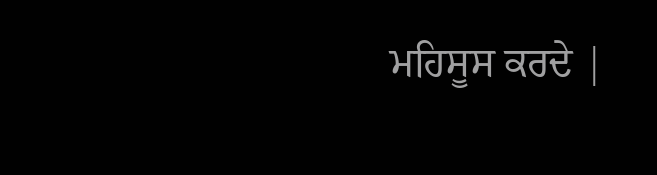ਮਹਿਸੂਸ ਕਰਦੇ |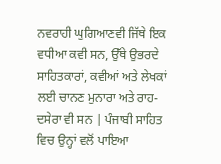ਨਵਰਾਹੀ ਘੁਗਿਆਣਵੀ ਜਿੱਥੇ ਇਕ ਵਧੀਆ ਕਵੀ ਸਨ, ਉੱਥੇ ਉਭਰਦੇ ਸਾਹਿਤਕਾਰਾਂ, ਕਵੀਆਂ ਅਤੇ ਲੇਖਕਾਂ ਲਈ ਚਾਨਣ ਮੁਨਾਰਾ ਅਤੇ ਰਾਹ-ਦਸੇਰਾ ਵੀ ਸਨ | ਪੰਜਾਬੀ ਸਾਹਿਤ ਵਿਚ ਉਨ੍ਹਾਂ ਵਲੋਂ ਪਾਇਆ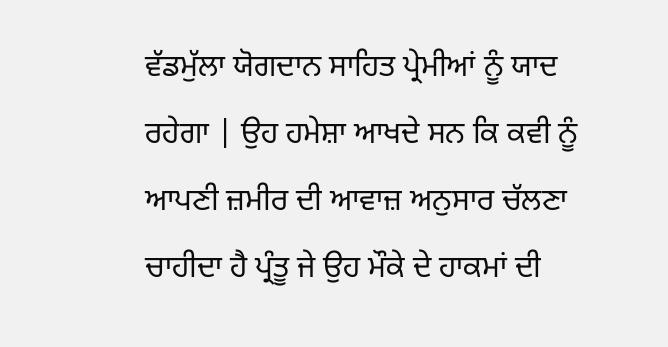ਵੱਡਮੁੱਲਾ ਯੋਗਦਾਨ ਸਾਹਿਤ ਪ੍ਰੇਮੀਆਂ ਨੂੰ ਯਾਦ ਰਹੇਗਾ | ਉਹ ਹਮੇਸ਼ਾ ਆਖਦੇ ਸਨ ਕਿ ਕਵੀ ਨੂੰ ਆਪਣੀ ਜ਼ਮੀਰ ਦੀ ਆਵਾਜ਼ ਅਨੁਸਾਰ ਚੱਲਣਾ ਚਾਹੀਦਾ ਹੈ ਪ੍ਰੰਤੂ ਜੇ ਉਹ ਮੌਕੇ ਦੇ ਹਾਕਮਾਂ ਦੀ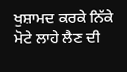ਖੁਸ਼ਾਮਦ ਕਰਕੇ ਨਿੱਕੇ ਮੋਟੇ ਲਾਹੇ ਲੈਣ ਦੀ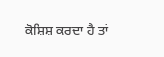ਕੋਸ਼ਿਸ਼ ਕਰਦਾ ਹੈ ਤਾਂ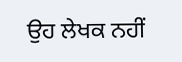ਉਹ ਲੇਖਕ ਨਹੀਂ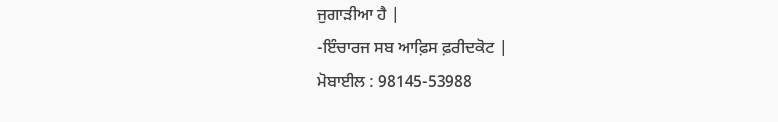ਜੁਗਾੜੀਆ ਹੈ |
-ਇੰਚਾਰਜ ਸਬ ਆਫ਼ਿਸ ਫ਼ਰੀਦਕੋਟ |
ਮੋਬਾਈਲ : 98145-53988